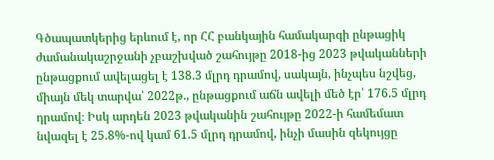Գծապատկերից երևում է, որ ՀՀ բանկային համակարգի ընթացիկ ժամանակաշրջանի չբաշխված շահույթը 2018-ից 2023 թվականների ընթացքում ավելացել է 138.3 մլրդ դրամով, սակայն, ինչպես նշվեց, միայն մեկ տարվա՝ 2022թ., ընթացքում աճն ավելի մեծ էր՝ 176.5 մլրդ դրամով։ Իսկ արդեն 2023 թվականին շահույթը 2022-ի համեմատ նվազել է 25.8%-ով կամ 61.5 մլրդ դրամով, ինչի մասին զեկույցը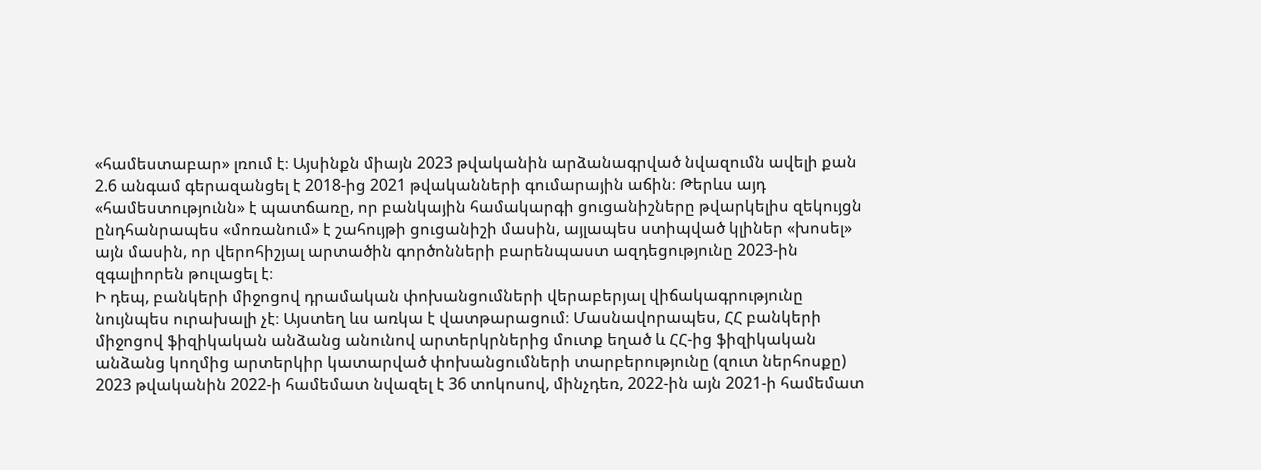«համեստաբար» լռում է։ Այսինքն միայն 2023 թվականին արձանագրված նվազումն ավելի քան 2.6 անգամ գերազանցել է 2018-ից 2021 թվականների գումարային աճին։ Թերևս այդ «համեստությունն» է պատճառը, որ բանկային համակարգի ցուցանիշները թվարկելիս զեկույցն ընդհանրապես «մոռանում» է շահույթի ցուցանիշի մասին, այլապես ստիպված կլիներ «խոսել» այն մասին, որ վերոհիշյալ արտածին գործոնների բարենպաստ ազդեցությունը 2023-ին զգալիորեն թուլացել է։
Ի դեպ, բանկերի միջոցով դրամական փոխանցումների վերաբերյալ վիճակագրությունը նույնպես ուրախալի չէ։ Այստեղ ևս առկա է վատթարացում։ Մասնավորապես, ՀՀ բանկերի միջոցով ֆիզիկական անձանց անունով արտերկրներից մուտք եղած և ՀՀ-ից ֆիզիկական անձանց կողմից արտերկիր կատարված փոխանցումների տարբերությունը (զուտ ներհոսքը) 2023 թվականին 2022-ի համեմատ նվազել է 36 տոկոսով, մինչդեռ, 2022-ին այն 2021-ի համեմատ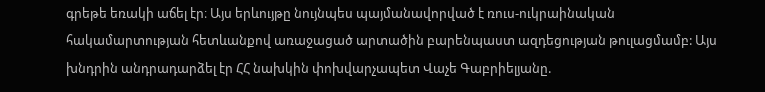գրեթե եռակի աճել էր։ Այս երևույթը նույնպես պայմանավորված է ռուս-ուկրաինական հակամարտության հետևանքով առաջացած արտածին բարենպաստ ազդեցության թուլացմամբ: Այս խնդրին անդրադարձել էր ՀՀ նախկին փոխվարչապետ Վաչե Գաբրիելյանը.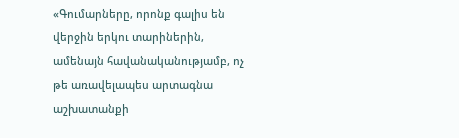«Գումարները, որոնք գալիս են վերջին երկու տարիներին, ամենայն հավանականությամբ, ոչ թե առավելապես արտագնա աշխատանքի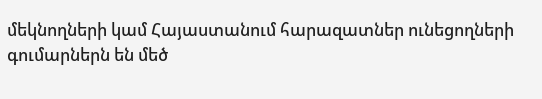մեկնողների կամ Հայաստանում հարազատներ ունեցողների գումարներն են մեծ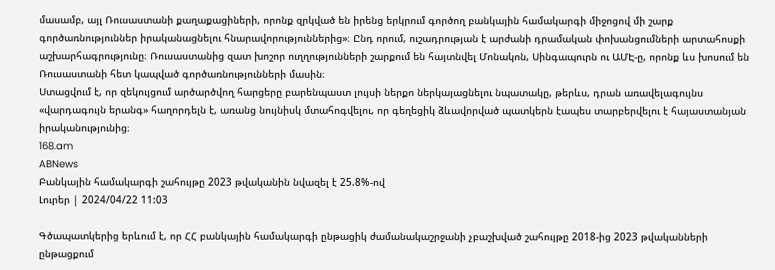մասամբ, այլ Ռուսաստանի քաղաքացիների, որոնք զրկված են իրենց երկրում գործող բանկային համակարգի միջոցով մի շարք գործառնություններ իրականացնելու հնարավորություններից»։ Ընդ որում, ուշադրության է արժանի դրամական փոխանցումների արտահոսքի աշխարհագրությունը։ Ռուսաստանից զատ խոշոր ուղղությունների շարքում են հայտնվել Մոնակոն, Սինգապուրն ու ԱՄԷ-ը, որոնք ևս խոսում են Ռուսաստանի հետ կապված գործառնությունների մասին։
Ստացվում է, որ զեկույցում արծարծվող հարցերը բարենպաստ լույսի ներքո ներկայացնելու նպատակը, թերևս, դրան առավելագույնս «վարդագույն երանգ» հաղորդելն է, առանց նույնիսկ մտահոգվելու, որ գեղեցիկ ձևավորված պատկերն էապես տարբերվելու է հայաստանյան իրականությունից։
168.am
ABNews
Բանկային համակարգի շահույթը 2023 թվականին նվազել է 25.8%-ով
Լուրեր | 2024/04/22 11:03

Գծապատկերից երևում է, որ ՀՀ բանկային համակարգի ընթացիկ ժամանակաշրջանի չբաշխված շահույթը 2018-ից 2023 թվականների ընթացքում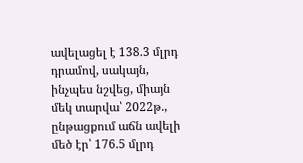ավելացել է 138.3 մլրդ դրամով, սակայն, ինչպես նշվեց, միայն մեկ տարվա՝ 2022թ., ընթացքում աճն ավելի մեծ էր՝ 176.5 մլրդ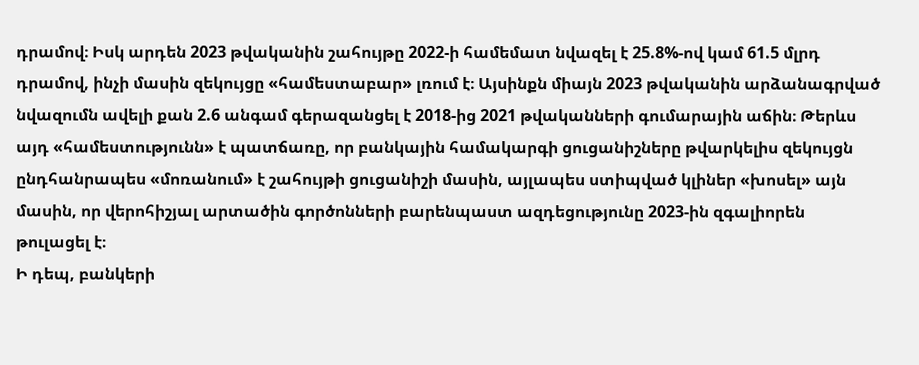դրամով։ Իսկ արդեն 2023 թվականին շահույթը 2022-ի համեմատ նվազել է 25.8%-ով կամ 61.5 մլրդ դրամով, ինչի մասին զեկույցը «համեստաբար» լռում է։ Այսինքն միայն 2023 թվականին արձանագրված նվազումն ավելի քան 2.6 անգամ գերազանցել է 2018-ից 2021 թվականների գումարային աճին։ Թերևս այդ «համեստությունն» է պատճառը, որ բանկային համակարգի ցուցանիշները թվարկելիս զեկույցն ընդհանրապես «մոռանում» է շահույթի ցուցանիշի մասին, այլապես ստիպված կլիներ «խոսել» այն մասին, որ վերոհիշյալ արտածին գործոնների բարենպաստ ազդեցությունը 2023-ին զգալիորեն թուլացել է։
Ի դեպ, բանկերի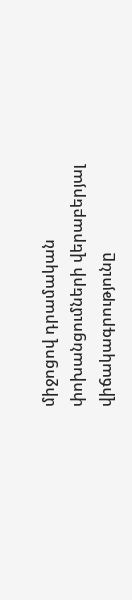միջոցով դրամական փոխանցումների վերաբերյալ վիճակագրությունը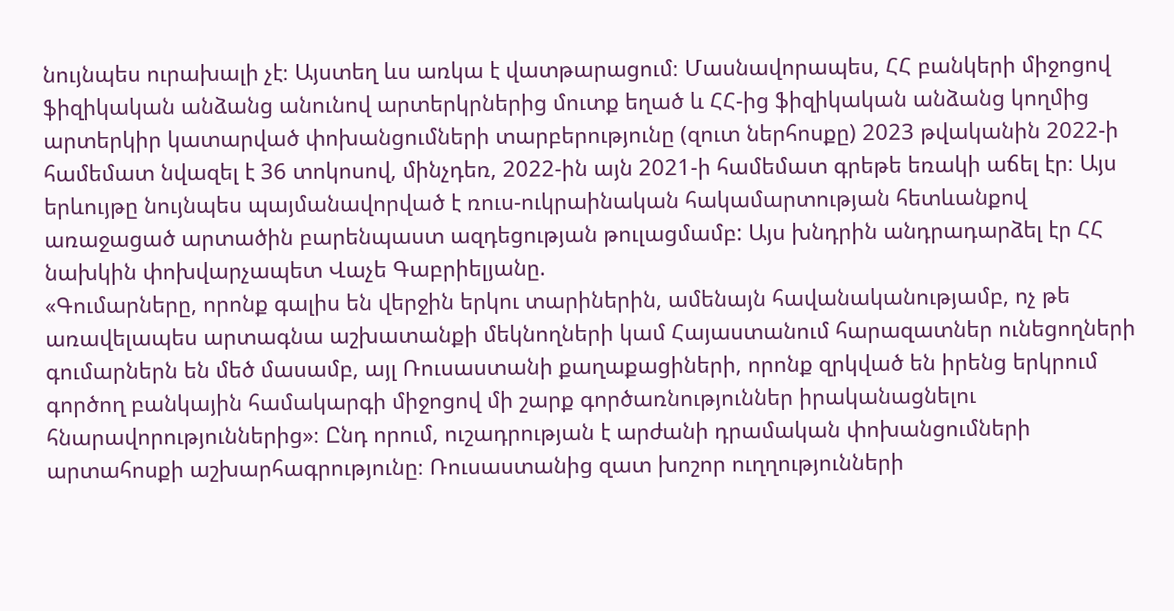նույնպես ուրախալի չէ։ Այստեղ ևս առկա է վատթարացում։ Մասնավորապես, ՀՀ բանկերի միջոցով ֆիզիկական անձանց անունով արտերկրներից մուտք եղած և ՀՀ-ից ֆիզիկական անձանց կողմից արտերկիր կատարված փոխանցումների տարբերությունը (զուտ ներհոսքը) 2023 թվականին 2022-ի համեմատ նվազել է 36 տոկոսով, մինչդեռ, 2022-ին այն 2021-ի համեմատ գրեթե եռակի աճել էր։ Այս երևույթը նույնպես պայմանավորված է ռուս-ուկրաինական հակամարտության հետևանքով առաջացած արտածին բարենպաստ ազդեցության թուլացմամբ: Այս խնդրին անդրադարձել էր ՀՀ նախկին փոխվարչապետ Վաչե Գաբրիելյանը.
«Գումարները, որոնք գալիս են վերջին երկու տարիներին, ամենայն հավանականությամբ, ոչ թե առավելապես արտագնա աշխատանքի մեկնողների կամ Հայաստանում հարազատներ ունեցողների գումարներն են մեծ մասամբ, այլ Ռուսաստանի քաղաքացիների, որոնք զրկված են իրենց երկրում գործող բանկային համակարգի միջոցով մի շարք գործառնություններ իրականացնելու հնարավորություններից»։ Ընդ որում, ուշադրության է արժանի դրամական փոխանցումների արտահոսքի աշխարհագրությունը։ Ռուսաստանից զատ խոշոր ուղղությունների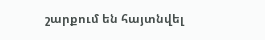շարքում են հայտնվել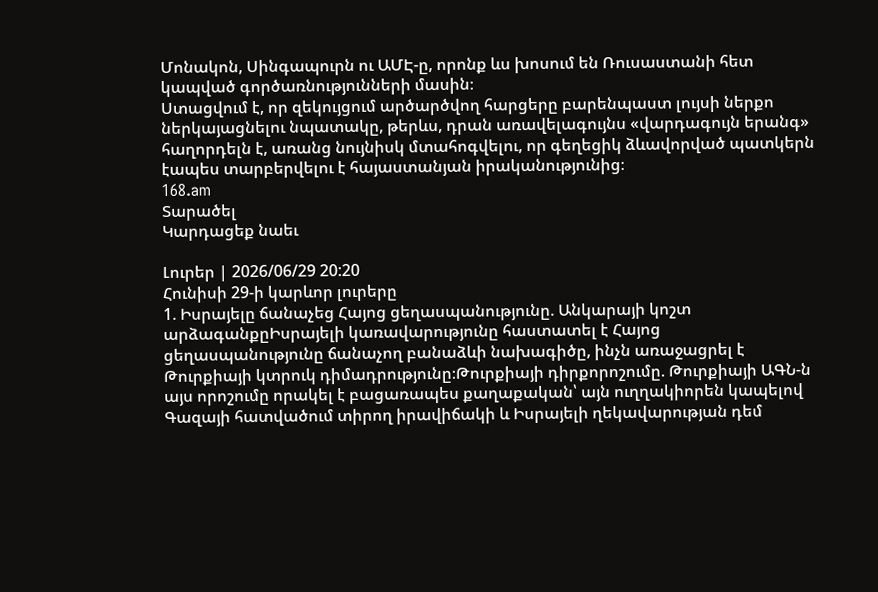Մոնակոն, Սինգապուրն ու ԱՄԷ-ը, որոնք ևս խոսում են Ռուսաստանի հետ կապված գործառնությունների մասին։
Ստացվում է, որ զեկույցում արծարծվող հարցերը բարենպաստ լույսի ներքո ներկայացնելու նպատակը, թերևս, դրան առավելագույնս «վարդագույն երանգ» հաղորդելն է, առանց նույնիսկ մտահոգվելու, որ գեղեցիկ ձևավորված պատկերն էապես տարբերվելու է հայաստանյան իրականությունից։
168.am
Տարածել
Կարդացեք նաեւ

Լուրեր | 2026/06/29 20:20
Հունիսի 29-ի կարևոր լուրերը
1. Իսրայելը ճանաչեց Հայոց ցեղասպանությունը. Անկարայի կոշտ արձագանքըԻսրայելի կառավարությունը հաստատել է Հայոց ցեղասպանությունը ճանաչող բանաձևի նախագիծը, ինչն առաջացրել է Թուրքիայի կտրուկ դիմադրությունը։Թուրքիայի դիրքորոշումը. Թուրքիայի ԱԳՆ-ն այս որոշումը որակել է բացառապես քաղաքական՝ այն ուղղակիորեն կապելով Գազայի հատվածում տիրող իրավիճակի և Իսրայելի ղեկավարության դեմ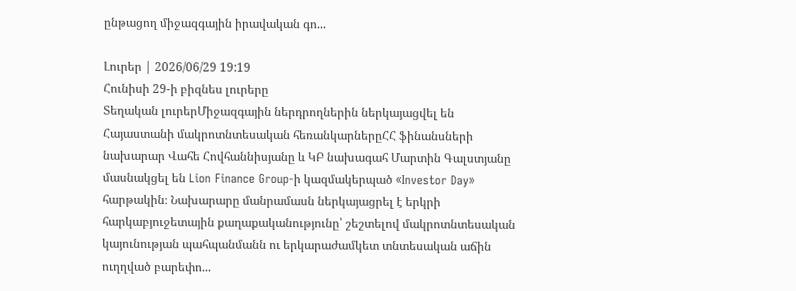ընթացող միջազգային իրավական գո...

Լուրեր | 2026/06/29 19:19
Հունիսի 29-ի բիզնես լուրերը
Տեղական լուրերՄիջազգային ներդրողներին ներկայացվել են Հայաստանի մակրոտնտեսական հեռանկարներըՀՀ ֆինանսների նախարար Վահե Հովհաննիսյանը և ԿԲ նախագահ Մարտին Գալստյանը մասնակցել են Lion Finance Group-ի կազմակերպած «Investor Day» հարթակին։ Նախարարը մանրամասն ներկայացրել է երկրի հարկաբյուջետային քաղաքականությունը՝ շեշտելով մակրոտնտեսական կայունության պահպանմանն ու երկարաժամկետ տնտեսական աճին ուղղված բարեփո...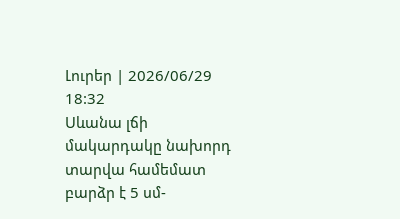Լուրեր | 2026/06/29 18:32
Սևանա լճի մակարդակը նախորդ տարվա համեմատ բարձր է 5 սմ-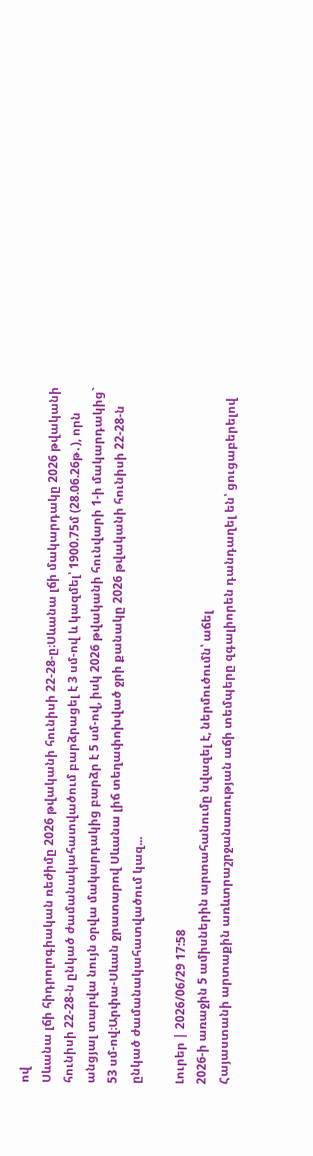ով
Սևանա լճի հիդրոլոգիական ռեժիմը 2026 թվականի հունիսի 22-28-ը։Սևանա լճի մակարդակը 2026 թվականի հունիսի 22-28-ն ընկած ժամանակահատվածում բարձրացել է 3 սմ-ով և կազմել՝ 1900.75մ (28.06.26թ․), որն անցյալ տարվա նույն օրվա մակարդակից բարձր է 5 սմ-ով, իսկ 2026 թվականի հունվարի 1-ի մակարդակից` 53 սմ-ով։Արփա-Սևան ջրատարով Սևանա լիճ տեղափոխված ջրի քանակը 2026 թվականի հունիսի 22-28-ն ընկած ժամանակահատվածում կազ...

Լուրեր | 2026/06/29 17:58
2026-ի առաջին 5 ամիսներին արտահանումը նվազել է, ներմուծումն՝ աճել
Հայաստանի արտաքին առևտրաշրջանառության աճի տեմպերը զգալիորեն դանդաղել են՝ ցուցաբերելով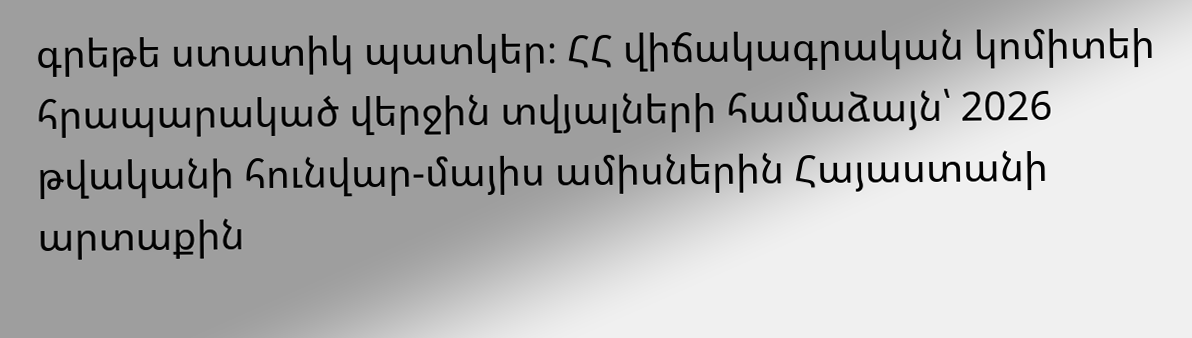գրեթե ստատիկ պատկեր։ ՀՀ վիճակագրական կոմիտեի հրապարակած վերջին տվյալների համաձայն՝ 2026 թվականի հունվար-մայիս ամիսներին Հայաստանի արտաքին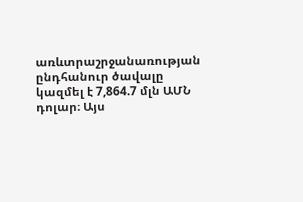առևտրաշրջանառության ընդհանուր ծավալը կազմել է 7,864.7 մլն ԱՄՆ դոլար։ Այս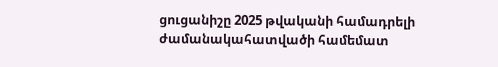ցուցանիշը 2025 թվականի համադրելի ժամանակահատվածի համեմատ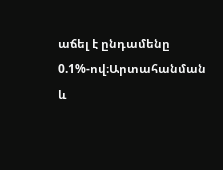աճել է ընդամենը 0.1%-ով։Արտահանման և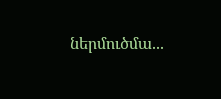ներմուծմա...